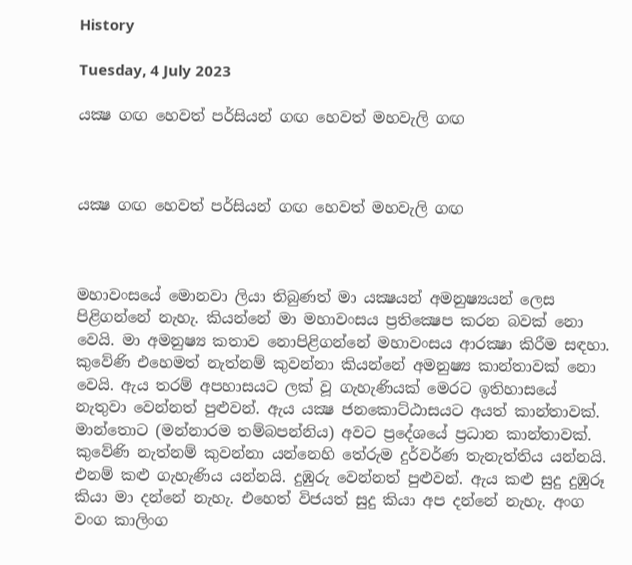History

Tuesday, 4 July 2023

යක්‍ෂ ගඟ හෙවත් පර්සියන් ගඟ හෙවත් මහවැලි ගඟ



යක්‍ෂ ගඟ හෙවත් පර්සියන් ගඟ හෙවත් මහවැලි ගඟ



මහාවංසයේ මොනවා ලියා තිබුණත් මා යක්‍ෂයන් අමනුෂ්‍යයන් ලෙස පිළිගන්නේ නැහැ. කියන්නේ මා මහාවංසය ප්‍රතික්‍ෂෙප කරන බවක් නො වෙයි. මා අමනුෂ්‍ය කතාව නොපිළිගන්නේ මහාවංසය ආරක්‍ෂා කිරීම සඳහා.   කුවේණි එහෙමත් නැත්නම් කුවන්නා කියන්නේ අමනුෂ්‍ය කාන්තාවක් නො වෙයි. ඇය තරම් අපහාසයට ලක් වූ ගැහැණියක් මෙරට ඉතිහාසයේ නැතුවා වෙන්නත් පුළුවන්. ඇය යක්‍ෂ ජනකොට්ඨාසයට අයත් කාන්තාවක්. මාන්තොට (මන්නාරම තම්බපන්නිය) අවට ප්‍රදේශයේ ප්‍රධාන කාන්තාවක්. කුවේණි නැත්නම් කුවන්නා යන්නෙහි තේරුම දුර්වර්ණ තැනැත්තිය යන්නයි. එනම් කළු ගැහැණිය යන්නයි. දුඹුරු වෙන්නත් පුළුවන්. ඇය කළු සුදු දුඹුරූ කියා මා දන්නේ නැහැ. එහෙත් විජයත් සුදු කියා අප දන්නේ නැහැ. අංග වංග කාලිංග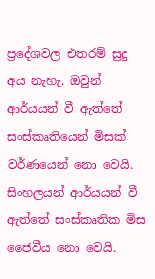ප්‍රදේශවල එතරම් සුදු අය නැහැ. ඔවුන් ආර්යයන් වී ඇත්තේ සංස්කෘතියෙන් මිසක් වර්ණයෙන් නො වෙයි. සිංහලයන් ආර්යයන් වී ඇත්තේ සංස්කෘතික මිස ජෛවීය නො වෙයි.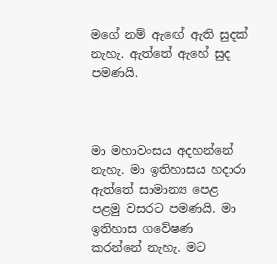මගේ නම් ඇඟේ ඇති සුදක් නැහැ. ඇත්තේ ඇහේ සුද පමණයි.



මා මහාවංසය අදහන්නේ නැහැ. මා ඉතිහාසය හදාරා ඇත්තේ සාමාන්‍ය පෙළ පළමු වසරට පමණයි. මා ඉතිහාස ගවේෂණ කරන්නේ නැහැ. මට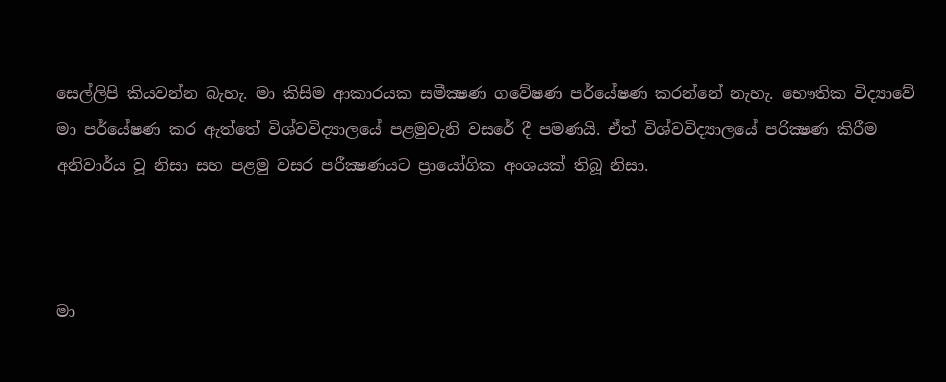සෙල්ලිපි කියවන්න බැහැ. මා කිසිම ආකාරයක සමීක්‍ෂණ ගවේෂණ පර්යේෂණ කරන්නේ නැහැ. භෞතික විද්‍යාවේ මා පර්යේෂණ කර ඇත්තේ විශ්වවිද්‍යාලයේ පළමුවැනි වසරේ දී පමණයි. ඒත් විශ්වවිද්‍යාලයේ පරික්‍ෂණ කිරීම අනිවාර්ය වූ නිසා සහ පළමු වසර පරීක්‍ෂණයට ප්‍රායෝගික අංශයක් තිබූ නිසා.



මා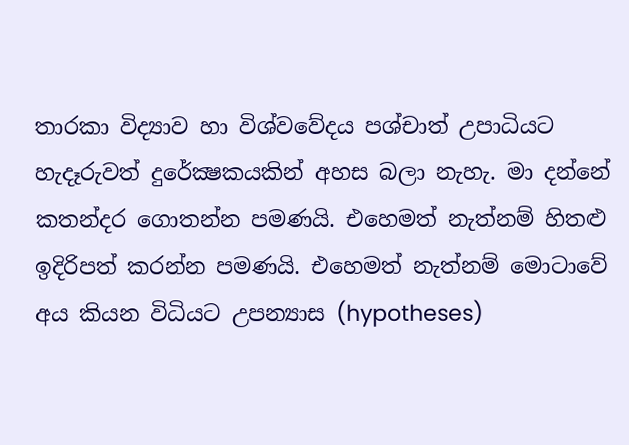තාරකා විද්‍යාව හා විශ්වවේදය පශ්චාත් උපාධියට හැදෑරුවත් දුරේක්‍ෂකයකින් අහස බලා නැහැ. මා දන්නේ කතන්දර ගොතන්න පමණයි. එහෙමත් නැත්නම් හිතළු ඉදිරිපත් කරන්න පමණයි. එහෙමත් නැත්නම් මොටාවේ අය කියන විධියට උපන්‍යාස (hypotheses)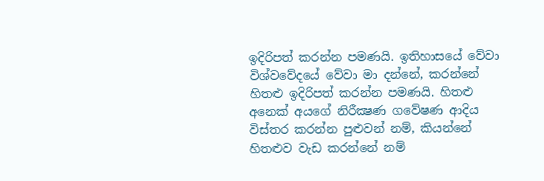ඉදිරිපත් කරන්න පමණයි. ඉතිහාසයේ වේවා විශ්වවේදයේ වේවා මා දන්නේ, කරන්නේ හිතළු ඉදිරිපත් කරන්න පමණයි. හිතළු අනෙක් අයගේ නිරීක්‍ෂණ ගවේෂණ ආදිය  විස්තර කරන්න පුළුවන් නම්, කියන්නේ හිතළුව වැඩ කරන්නේ නම්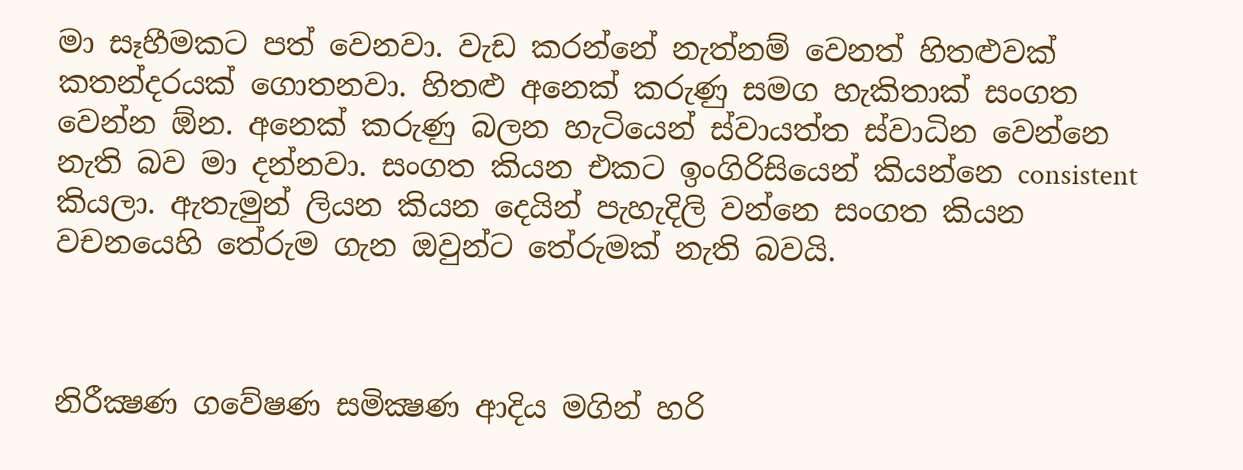මා සෑහීමකට පත් වෙනවා. වැඩ කරන්නේ නැත්නම් වෙනත් හිතළුවක් කතන්දරයක් ගොතනවා. හිතළු අනෙක් කරුණු සමග හැකිතාක් සංගත වෙන්න ඕන. අනෙක් කරුණු බලන හැටියෙන් ස්වායත්ත ස්වාධින වෙන්නෙ නැති බව මා දන්නවා. සංගත කියන එකට ඉංගිරිසියෙන් කියන්නෙ consistent කියලා. ඇතැමුන් ලියන කියන දෙයින් පැහැදිලි වන්නෙ සංගත කියන වචනයෙහි තේරුම ගැන ඔවුන්ට තේරුමක් නැති බවයි.



නිරීක්‍ෂණ ගවේෂණ සමික්‍ෂණ ආදිය මගින් හරි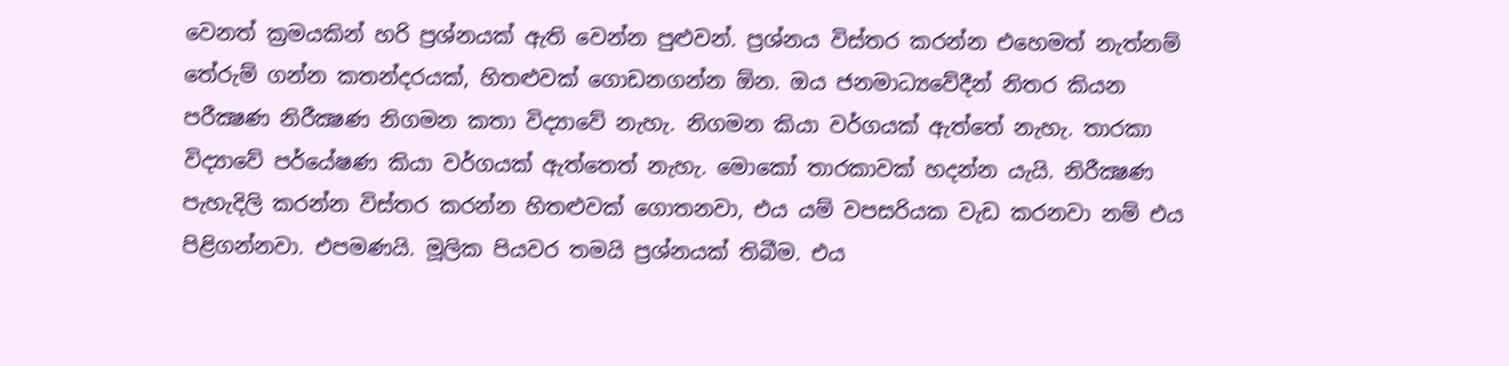වෙනත් ක්‍රමයකින් හරි ප්‍රශ්නයක් ඇති වෙන්න පුළුවන්. ප්‍රශ්නය විස්තර කරන්න එහෙමත් නැත්නම් තේරුම් ගන්න කතන්දරයක්, හිතළුවක් ගොඩනගන්න ඕන. ඔය ජනමාධ්‍යවේදීන් නිතර කියන පරීක්‍ෂණ නිරීක්‍ෂණ නිගමන කතා විද්‍යාවේ නැහැ. නිගමන කියා වර්ගයක් ඇත්තේ නැහැ. තාරකා විද්‍යාවේ පර්යේෂණ කියා වර්ගයක් ඇත්තෙත් නැහැ. මොකෝ තාරකාවක් හදන්න යැයි. නිරීක්‍ෂණ පැහැදිලි කරන්න විස්තර කරන්න හිතළුවක් ගොතනවා, එය යම් වපසරියක වැඩ කරනවා නම් එය පිළිගන්නවා. එපමණයි. මූලික පියවර තමයි ප්‍රශ්නයක් තිබීම. එය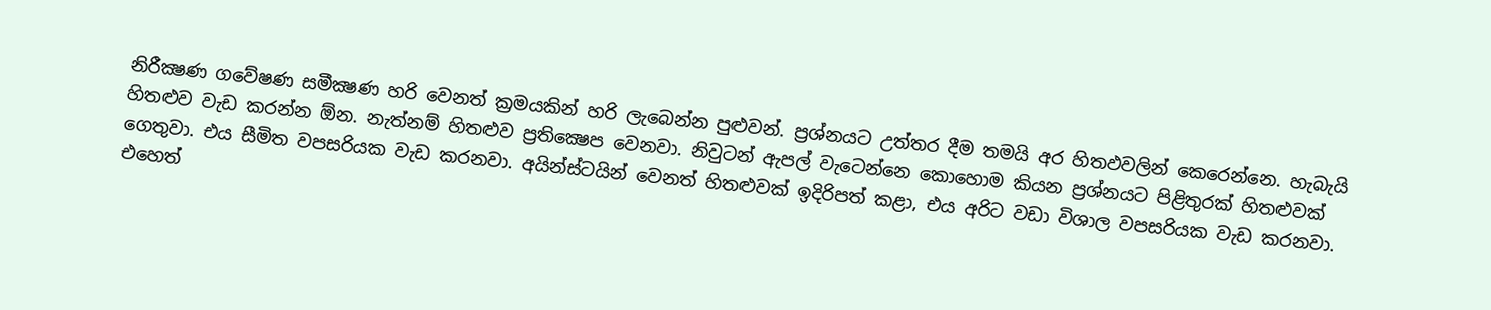නිරීක්‍ෂණ ගවේෂණ සමීක්‍ෂණ හරි වෙනත් ක්‍රමයකින් හරි ලැබෙන්න පුළුවන්. ප්‍රශ්නයට උත්තර දීම තමයි අර හිතඵවලින් කෙරෙන්නෙ. හැබැයි හිතළුව වැඩ කරන්න ඕන. නැත්නම් හිතළුව ප්‍රතික්‍ෂෙප වෙනවා. නිවුටන් ඇපල් වැටෙන්නෙ කොහොම කියන ප්‍රශ්නයට පිළිතුරක් හිතළුවක් ගෙතුවා. එය සීමිත වපසරියක වැඩ කරනවා. අයින්ස්ටයින් වෙනත් හිතළුවක් ඉදිරිපත් කළා, එය අරිට වඩා විශාල වපසරියක වැඩ කරනවා. එහෙත්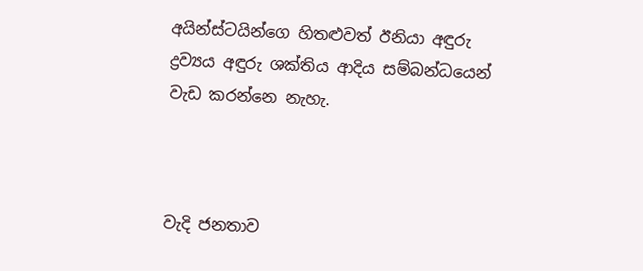අයින්ස්ටයින්ගෙ හිතළුවත් ඊනියා අඳුරු ද්‍රව්‍යය අඳුරු ශක්තිය ආදිය සම්බන්ධයෙන් වැඩ කරන්නෙ නැහැ.



වැදි ජනතාව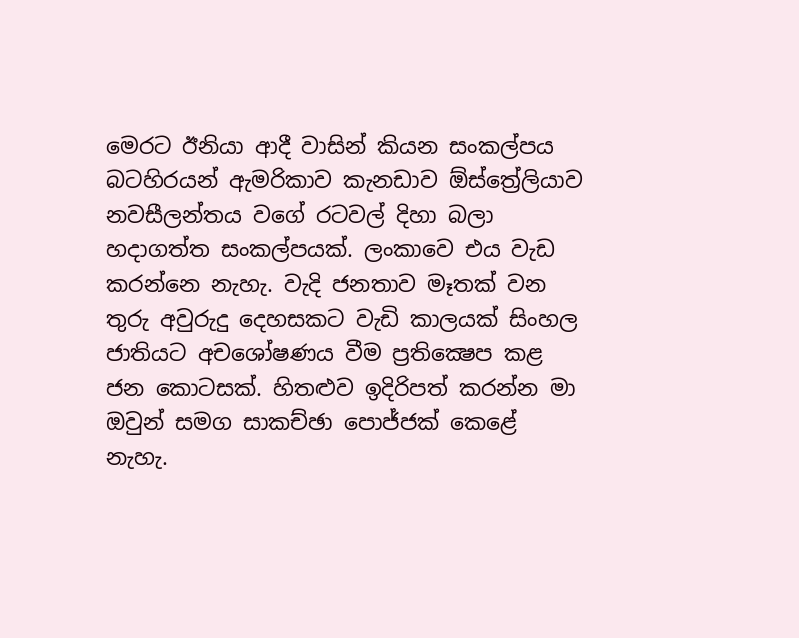මෙරට ඊනියා ආදී වාසින් කියන සංකල්පය බටහිරයන් ඇමරිකාව කැනඩාව ඕස්ත්‍රේලියාව නවසීලන්තය වගේ රටවල් දිහා බලා හදාගත්ත සංකල්පයක්. ලංකාවෙ එය වැඩ කරන්නෙ නැහැ. වැදි ජනතාව මෑතක් වන තුරු අවුරුදු දෙහසකට වැඩි කාලයක් සිංහල ජාතියට අචශෝෂණය වීම ප්‍රතික්‍ෂෙප කළ ජන කොටසක්. හිතළුව ඉදිරිපත් කරන්න මා ඔවුන් සමග සාකච්ඡා පොජ්ජක් කෙළේ නැහැ.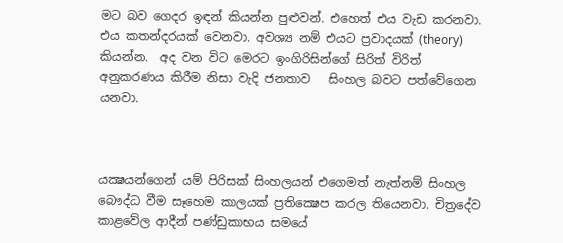මට බව ගෙදර ඉඳන් කියන්න පුළුවන්. එහෙත් එය වැඩ කරනවා. එය කතන්දරයක් වෙනවා. අවශ්‍ය නම් එයට ප්‍රවාදයක් (theory) කියන්න.  අද වන විට මෙරට ඉංගිරිසින්ගේ සිරිත් විරිත් අනුකරණය කිරීම නිසා වැදි ජනතාව   සිංහල බවට පත්වේගෙන යනවා.



යක්‍ෂයන්ගෙන් යම් පිරිසක් සිංහලයන් එගෙමත් නැත්නම් සිංහල බෞද්ධ වීම සෑහෙම කාලයක් ප්‍රතික්‍ෂෙප කරල තියෙනවා. චිත්‍රදේව කාළවේල ආදීන් පණ්ඩුකාභය සමයේ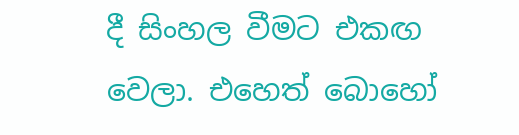දී සිංහල වීමට එකඟ වෙලා. එහෙත් බොහෝ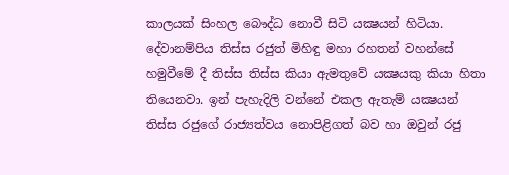කාලයක් සිංහල බෞද්ධ නොවී සිටි යක්‍ෂයන් හිටියා. දේවානම්පිය තිස්ස රජුත් මිහිඳු මහා රහතන් වහන්සේ හමුවීමේ දී තිස්ස තිස්ස කියා ඇමතුවේ යක්‍ෂයකු කියා හිතා තියෙනවා. ඉන් පැහැදිලි වන්නේ එකල ඇතැම් යක්‍ෂයන් තිස්ස රජුගේ රාජ්‍යත්වය නොපිළිගත් බව හා ඔවුන් රජු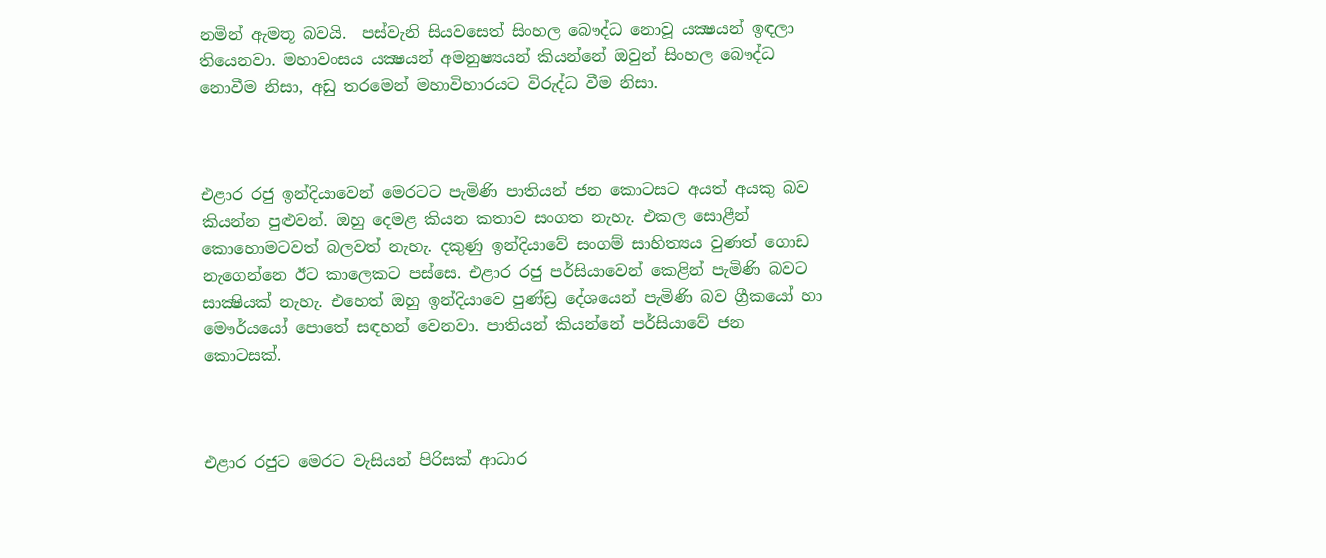නමින් ඇමතූ බවයි.  පස්වැනි සියවසෙත් සිංහල බෞද්ධ නොවූ යක්‍ෂයන් ඉඳලා තියෙනවා. මහාවංසය යක්‍ෂයන් අමනුෂ්‍යයන් කියන්නේ ඔවුන් සිංහල බෞද්ධ නොවීම නිසා, අඩු තරමෙන් මහාවිහාරයට විරුද්ධ වීම නිසා.



එළාර රජු ඉන්දියාවෙන් මෙරටට පැමිණි පාතියන් ජන කොටසට අයත් අයකු බව කියන්න පුළුවන්. ඔහු දෙමළ කියන කතාව සංගත නැහැ. එකල සොළීන් කොහොමටවත් බලවත් නැහැ. දකුණු ඉන්දියාවේ සංගම් සාහිත්‍යය වුණත් ගොඩ නැගෙන්නෙ ඊට කාලෙකට පස්සෙ. එළාර රජු පර්සියාවෙන් කෙළින් පැමිණි බවට සාක්‍ෂියක් නැහැ. එහෙත් ඔහු ඉන්දියාවෙ පුණ්ඩ්‍ර දේශයෙන් පැමිණි බව ග්‍රීකයෝ හා මෞර්යයෝ පොතේ සඳහන් වෙනවා. පාතියන් කියන්නේ පර්සියාවේ ජන කොටසක්.



එළාර රජුට මෙරට වැසියන් පිරිසක් ආධාර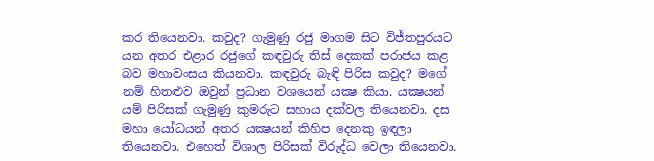කර තියෙනවා. කවුද? ගැමුණු රජු මාගම සිට විජ්තපුරයට යන අතර එළාර රජුගේ කඳවුරු තිස් දෙකක් පරාජය කළ බව මහාවංසය කියනවා. කඳවුරු බැඳි පිරිස කවුද? මගේ නම් හිතළුව ඔවුන් ප්‍රධාන වශයෙන් යක්‍ෂ කියා. යක්‍ෂයන් යම් පිරිසක් ගැමුණු කුමරුට සහාය දක්වල තියෙනවා. දස මහා යෝධයන් අතර යක්‍ෂයන් කිහිප දෙනකු ඉඳලා තියෙනවා. එහෙත් විශාල පිරිසක් විරුද්ධ වෙලා තියෙනවා.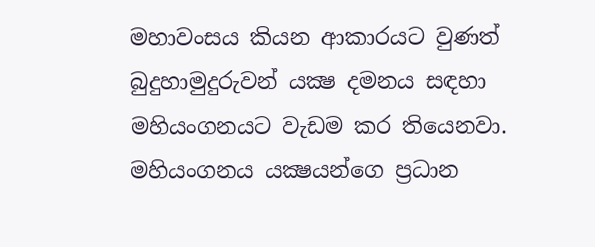මහාවංසය කියන ආකාරයට වුණත් බුදුහාමුදුරුවන් යක්‍ෂ දමනය සඳහා මහියංගනයට වැඩම කර තියෙනවා. මහියංගනය යක්‍ෂයන්ගෙ ප්‍රධාන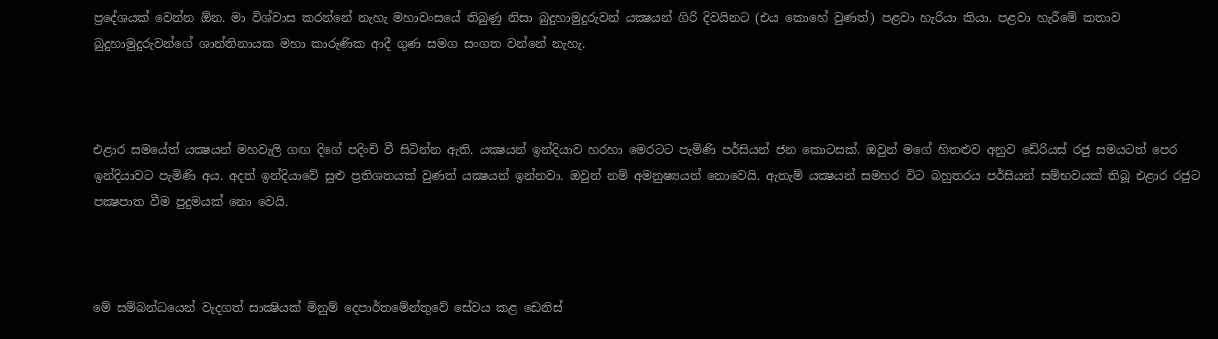ප්‍රදේශයක් වෙන්න ඕන. මා විශ්වාස කරන්නේ නැහැ මහාවංසයේ තිබුණු නිසා බුදුහාමුදුරුවන් යක්‍ෂයන් ගිරි දිවයිනට (එය කොහේ වුණත්) පළවා හැරියා කියා. පළවා හැරීමේ කතාව බුදුහාමුදුරුවන්ගේ ශාන්තිනායක මහා කාරුණික ආදී ගුණ සමග සංගත වන්නේ නැහැ.



එළාර සමයේත් යක්‍ෂයන් මහවැලි ගඟ දිගේ පදිංචි වී සිටින්න ඇති. යක්‍ෂයන් ඉන්දියාව හරහා මෙරටට පැමිණි පර්සියන් ජන කොටසක්. ඔවුන් මගේ හිතළුව අනුව ඩේරියස් රජු සමයටත් පෙර ඉන්දියාවට පැමිණි අය. අදත් ඉන්දියාවේ සුළු ප්‍රතිශතයක් වුණත් යක්‍ෂයන් ඉන්නවා. ඔවුන් නම් අමනුෂ්‍යයන් නොවෙයි. ඇතැම් යක්‍ෂයන් සමහර විට බහුතරය පර්සියන් සම්භවයක් තිබූ එළාර රජුට පක්‍ෂපාත වීම පුදුමයක් නො වෙයි.



මේ සම්බන්ධයෙන් වැදගත් සාක්‍ෂියක් මිනුම් දෙපාර්තමේන්තුවේ සේවය කළ ඩෙනිස්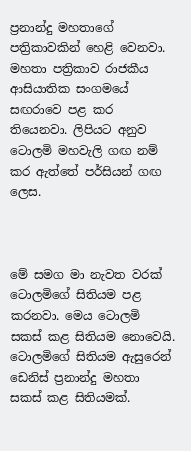ප්‍රනාන්දු මහතාගේ පත්‍රිකාවකින් හෙළි වෙනවා. මහතා පත්‍රිකාව රාජකීය ආසියාතික සංගමයේ සඟරාවෙ පළ කර තියෙනවා. ලිපියට අනුව ටොලමි මහවැලි ගඟ නම් කර ඇත්තේ පර්සියන් ගඟ ලෙස.



මේ සමග මා නැවත වරක් ටොලමිගේ සිතියම පළ කරනවා. මෙය ටොලමි සකස් කළ සිතියම නොවෙයි. ටොලමිගේ සිතියම ඇසුරෙන් ඩෙනිස් ප්‍රනාන්දු මහතා සකස් කළ සිතියමක්.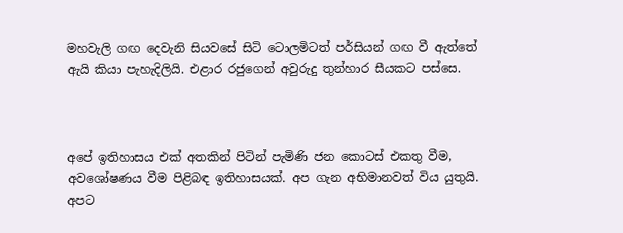මහවැලි ගඟ දෙවැනි සියවසේ සිටි ටොලමිටත් පර්සියන් ගඟ වී ඇත්තේ ඇයි කියා පැහැදිලියි. එළාර රජුගෙන් අවුරුදු තුන්හාර සීයකට පස්සෙ.



අපේ ඉතිහාසය එක් අතකින් පිටින් පැමිණි ජන කොටස් එකතු වීම, අවශෝෂණය වීම පිළිබඳ ඉතිහාසයක්. අප ගැන අභිමානවත් විය යුතුයි. අපට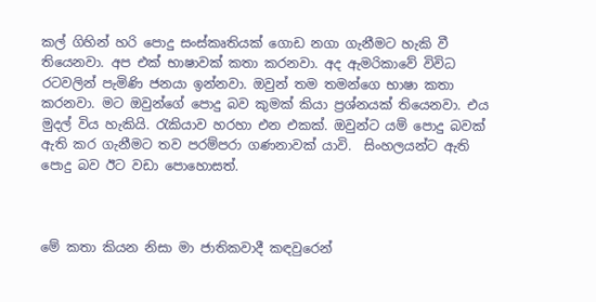කල් ගිහින් හරි පොදු සංස්කෘතියක් ගොඩ නගා ගැනීමට හැකි වී තියෙනවා. අප එක් භාෂාවක් කතා කරනවා. අද ඇමරිකාවේ විවිධ රටවලින් පැමිණි ජනයා ඉන්නවා. ඔවුන් තම තමන්ගෙ භාෂා කතා කරනවා. මට ඔවුන්ගේ පොදු බව කුමක් කියා ප්‍රශ්නයක් තියෙනවා. එය මුදල් විය හැකියි. රැකියාව හරහා එන එකක්. ඔවුන්ට යම් පොදු බවක් ඇති කර ගැනීමට තව පරම්පරා ගණනාවක් යාවි.  සිංහලයන්ට ඇති පොදු බව ඊට වඩා පොහොසත්.



මේ කතා කියන නිසා මා ජාතිකවාදී කඳවුරෙන්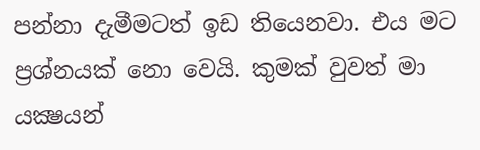පන්නා දැමීමටත් ඉඩ තියෙනවා. එය මට ප්‍රශ්නයක් නො වෙයි. කුමක් වුවත් මා යක්‍ෂයන්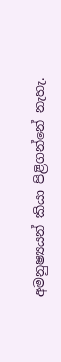අමනුෂ්‍යයන් කියා පිළිගන්නේ නැහැ.